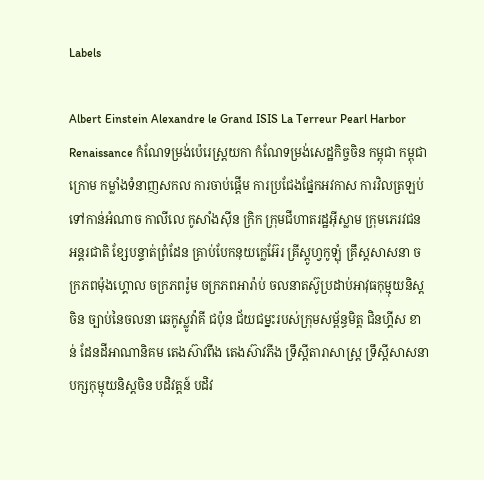Labels

Albert Einstein Alexandre le Grand ISIS La Terreur Pearl Harbor Renaissance កំណែទម្រង់ប៉េរេស្ត្រយកា កំណែទម្រង់សេដ្ឋកិច្ចចិន កម្ពុជា កម្ពុជាក្រោម កម្លាំងទំនាញសកល ការចាប់ផ្ដើម ការប្រជែងផ្នែកអវកាស ការវិលត្រឡប់ទៅកាន់អំណាច កាលីលេ កូសាំងស៊ីន ក្រិក ក្រុមជីហាតរដ្ឋអ៊ីស្លាម ក្រុមភេរវជនអន្តរជាតិ ខ្សែបន្ទាត់ព្រំដែន គ្រាប់បែកនុយក្លេអ៊ែរ គ្រីស្តូហ្វកូឡុំ គ្រឹស្តសាសនា ចក្រភពម៉ុងហ្គោល ចក្រភពរ៉ូម ចក្រភពអារ៉ាប់ ចលនាតស៊ូប្រដាប់អាវុធកុម្មុយនិស្ត ចិន ច្បាប់នៃចលនា ឆេកូស្លូវ៉ាគី ជប៉ុន ជ័យជម្នះរបស់ក្រុមសម្ព័ន្ធមិត្ត ជិនហ្គីស ខាន់ ដែនដីអាណានិគម តេងស៊ាវពីង តេងស៊ាវភីង ទ្រឹស្តីតារាសាស្រ្ត ទ្រឹស្តីសាសនា បក្សកុម្មុយនិស្តចិន បដិវត្តន៍ បដិវ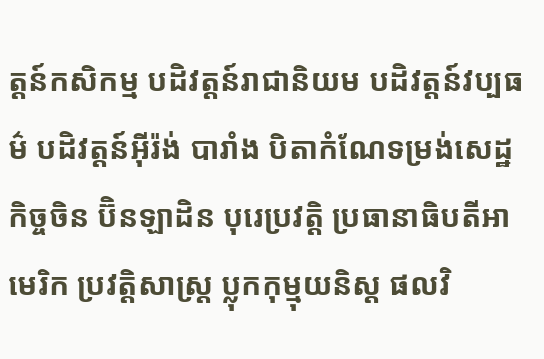ត្តន៍កសិកម្ម បដិវត្តន៍រាជានិយម បដិវត្តន៍វប្បធម៌ បដិវត្តន៍អ៊ីរ៉ង់ បារាំង បិតាកំណែទម្រង់សេដ្ឋកិច្ចចិន ប៊ិនឡាដិន បុរេប្រវត្តិ ប្រធានាធិបតីអាមេរិក ប្រវត្តិសាស្រ្ត ប្លុកកុម្មុយនិស្ត ផលវិ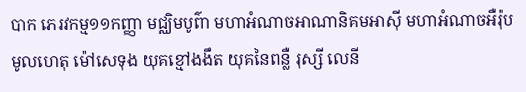បាក ភេរវកម្ម១១កញ្ញា មជ្ឈិមបូព៌ា មហាអំណាចអាណានិគមអាស៊ី មហាអំណាចអឺរ៉ុប មូលហេតុ ម៉ៅសេទុង យុគខ្មៅងងឹត យុគនៃពន្លឺ រុស្សី លេនី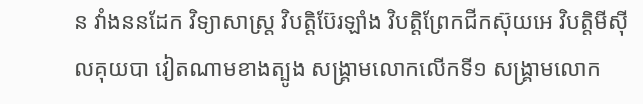ន វាំងននដែក វិទ្យាសាស្រ្ត វិបត្តិប៊ែរឡាំង វិបត្តិព្រែកជីកស៊ុយអេ វិបត្តិមីស៊ីលគុយបា វៀតណាមខាងត្បូង សង្គ្រាមលោកលើកទី១ សង្គ្រាមលោក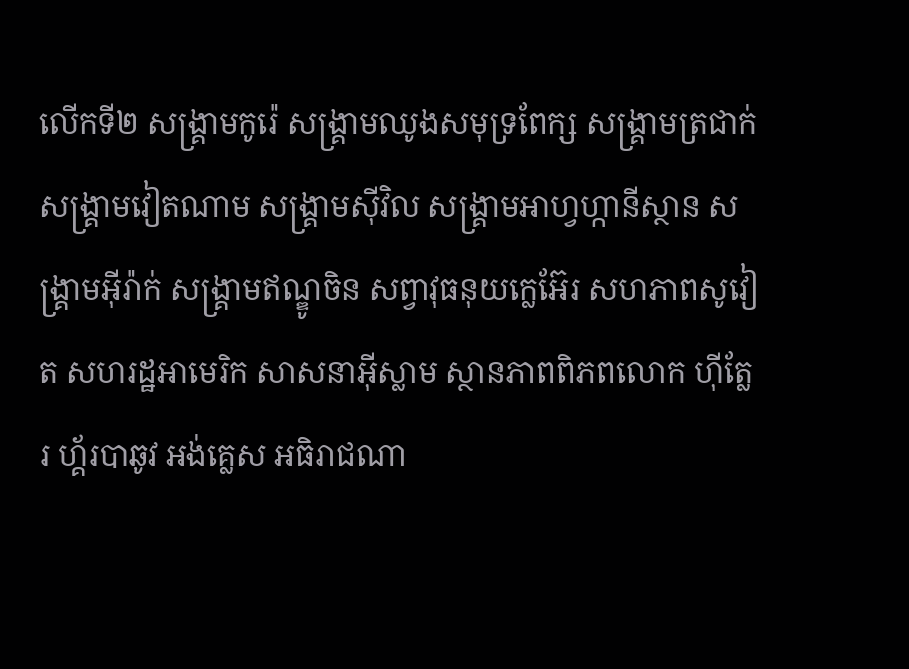លើកទី២ សង្រ្គាមកូរ៉េ សង្រ្គាមឈូងសមុទ្រពែក្ស សង្រ្គាមត្រជាក់ សង្រ្គាមវៀតណាម សង្រ្គាមស៊ីវិល សង្រ្គាមអាហ្វហ្កានីស្ថាន សង្រ្គាមអ៊ីរ៉ាក់ សង្រ្គាមឥណ្ឌូចិន សព្វាវុធនុយក្លេអ៊ែរ សហភាពសូវៀត សហរដ្ឋអាមេរិក សាសនាអ៊ីស្លាម ស្ថានភាពពិភពលោក ហ៊ីត្លែរ ហ្គ័របាឆូវ អង់គ្លេស អធិរាជណា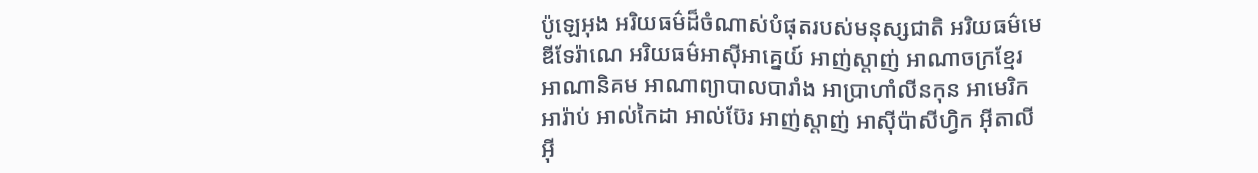ប៉ូឡេអុង អរិយធម៌ដ៏ចំណាស់បំផុតរបស់មនុស្សជាតិ អរិយធម៌មេឌីទែរ៉ាណេ អរិយធម៌អាស៊ីអាគ្នេយ៍ អាញ់ស្តាញ់ អាណាចក្រខ្មែរ អាណានិគម អាណាព្យាបាលបារាំង អាប្រាហាំលីនកុន អាមេរិក អារ៉ាប់ អាល់កៃដា អាល់ប៊ែរ អាញ់ស្តាញ់ អាស៊ីប៉ាសីហ្វិក អ៊ីតាលី អ៊ី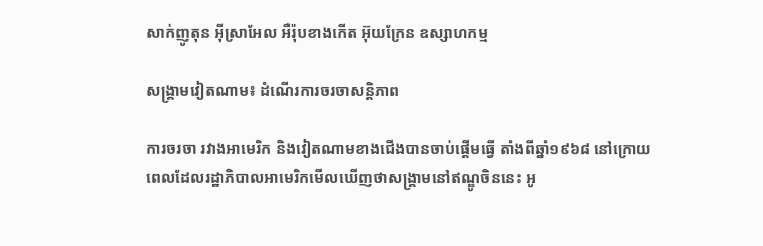សាក់ញូតុន អ៊ីស្រាអែល អឺរ៉ុបខាងកើត អ៊ុយក្រែន ឧស្សាហកម្ម

សង្រ្គាមវៀតណាម៖ ដំណើរការចរចាសន្តិភាព

ការចរចា រវាងអាមេរិក និងវៀតណាមខាងជើងបានចាប់ផ្តើមធ្វើ តាំងពីឆ្នាំ១៩៦៨ នៅក្រោយពេលដែលរដ្ឋាភិបាលអាមេរិកមើលឃើញថាសង្រ្គាមនៅឥណ្ឌូចិននេះ អូ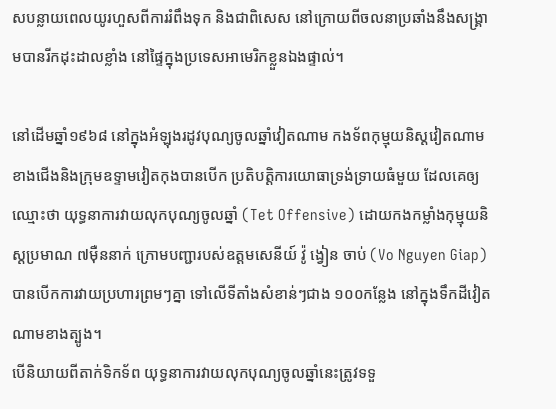សបន្លាយពេលយូរហួសពីការរំពឹងទុក និងជាពិសេស នៅក្រោយពីចលនាប្រឆាំងនឹងសង្រ្គាមបានរីកដុះដាលខ្លាំង នៅផ្ទៃក្នុងប្រទេសអាមេរិកខ្លួនឯងផ្ទាល់។

នៅដើមឆ្នាំ១៩៦៨ នៅក្នុងអំឡុងរដូវបុណ្យចូលឆ្នាំវៀតណាម កងទ័ពកុម្មុយនិស្តវៀតណាមខាងជើងនិងក្រុមឧទ្ទាមវៀតកុងបានបើក ប្រតិបត្តិការយោធាទ្រង់ទ្រាយធំមួយ ដែលគេឲ្យឈ្មោះថា យុទ្ធនាការវាយលុកបុណ្យចូលឆ្នាំ (Tet Offensive) ដោយកងកម្លាំងកុម្មុយនិស្តប្រមាណ ៧ម៉ឺននាក់ ក្រោមបញ្ជារបស់ឧត្តមសេនីយ៍ វ៉ូ ង្វៀន ចាប់ (Vo Nguyen Giap) បានបើកការវាយប្រហារព្រមៗគ្នា ទៅលើទីតាំងសំខាន់ៗជាង ១០០កន្លែង នៅក្នុងទឹកដីវៀតណាមខាងត្បូង។
បើនិយាយពីតាក់ទិកទ័ព យុទ្ធនាការវាយលុកបុណ្យចូលឆ្នាំនេះត្រូវទទួ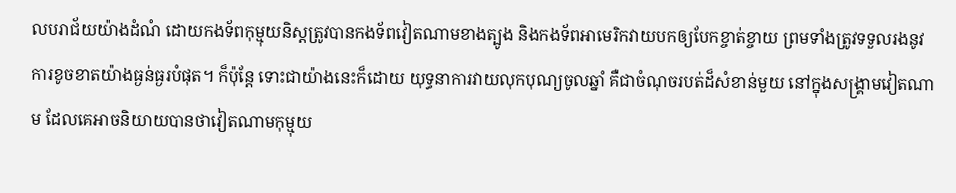លបរាជ័យយ៉ាងដំណំ ដោយកងទ័ពកុម្មុយនិស្តត្រូវបានកងទ័ពវៀតណាមខាងត្បូង និងកងទ័ពអាមេរិកវាយបកឲ្យបែកខ្ចាត់ខ្ចាយ ព្រមទាំងត្រូវទទួលរងនូវការខូចខាតយ៉ាងធ្ងន់ធ្ងរបំផុត។ ក៏ប៉ុន្តែ ទោះជាយ៉ាងនេះក៏ដោយ យុទ្ធនាការវាយលុកបុណ្យចូលឆ្នាំ គឺជាចំណុចរបត់ដ៏សំខាន់មួយ នៅក្នុងសង្រ្គាមវៀតណាម ដែលគេអាចនិយាយបានថាវៀតណាមកុម្មុយ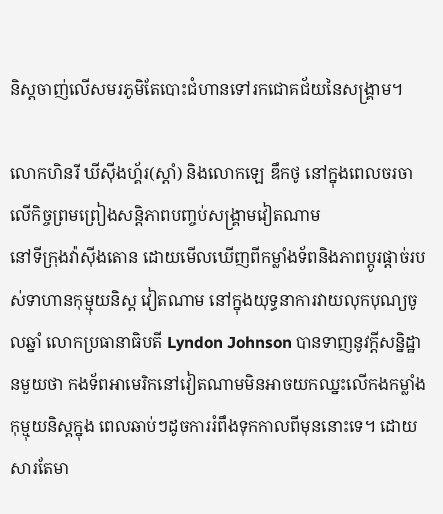និស្តចាញ់លើសមរភូមិតែបោះជំហានទៅរកជោគជ័យនៃសង្រ្គាម។

លោកហិនរី ឃីស៊ីងហ្គ័រ(ស្តាំ) និងលោកឡេ ឌឹកថូ នៅក្នុងពេលចរចាលើកិច្ចព្រមព្រៀងសន្តិភាពបញ្ចប់សង្រ្គាមវៀតណាម
នៅទីក្រុងវ៉ាស៊ីងតោន ដោយមើលឃើញពីកម្លាំងទ័ពនិងភាពប្តូរផ្តាច់របស់ទាហានកុម្មុយនិស្ត វៀតណាម នៅក្នុងយុទ្ធនាការវាយលុកបុណ្យចូលឆ្នាំ លោកប្រធានាធិបតី Lyndon Johnson បានទាញនូវក្តីសន្និដ្ឋានមួយថា កងទ័ពអាមេរិកនៅវៀតណាមមិនអាចយកឈ្នះលើកងកម្លាំងកុម្មុយនិស្តក្នុង ពេលឆាប់ៗដូចការរំពឹងទុកកាលពីមុននោះទេ។ ដោយសារតែមា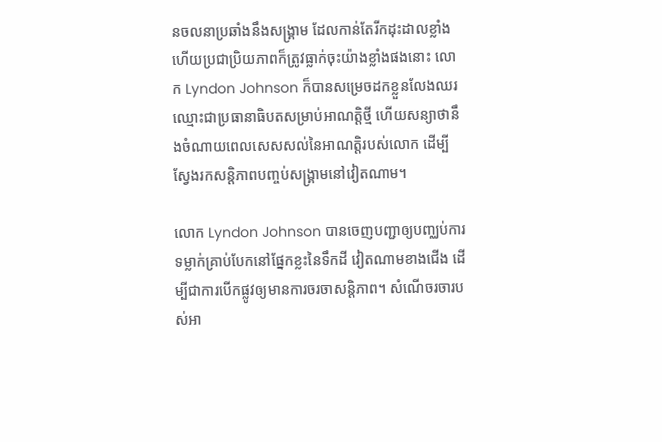នចលនាប្រឆាំងនឹងសង្រ្គាម ដែលកាន់តែរីកដុះដាលខ្លាំង ហើយប្រជាប្រិយភាពក៏ត្រូវធ្លាក់ចុះយ៉ាងខ្លាំងផងនោះ លោក Lyndon Johnson ក៏បានសម្រេចដកខ្លួនលែងឈរឈ្មោះជាប្រធានាធិបតសម្រាប់អាណត្តិថ្មី ហើយសន្យាថានឹងចំណាយពេលសេសសល់នៃអាណត្តិរបស់លោក ដើម្បីស្វែងរកសន្តិភាពបញ្ចប់សង្រ្គាមនៅវៀតណាម។

លោក Lyndon Johnson បានចេញបញ្ជាឲ្យបញ្ឈប់ការទម្លាក់គ្រាប់បែកនៅផ្នែកខ្លះនៃទឹកដី វៀតណាមខាងជើង ដើម្បីជាការបើកផ្លូវឲ្យមានការចរចាសន្តិភាព។ សំណើចរចារបស់អា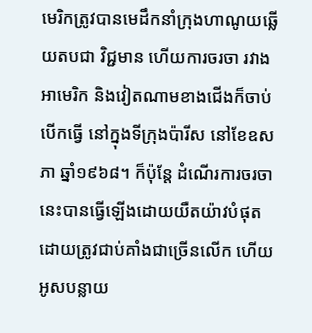មេរិកត្រូវបានមេដឹកនាំក្រុងហាណូយឆ្លើយតបជា វិជ្ជមាន ហើយការចរចា រវាងអាមេរិក និងវៀតណាមខាងជើងក៏ចាប់បើកធ្វើ នៅក្នុងទីក្រុងប៉ារីស នៅខែឧសភា ឆ្នាំ១៩៦៨។ ក៏ប៉ុន្តែ ដំណើរការចរចានេះបានធ្វើឡើងដោយយឺតយ៉ាវបំផុត ដោយត្រូវជាប់គាំងជាច្រើនលើក ហើយអូសបន្លាយ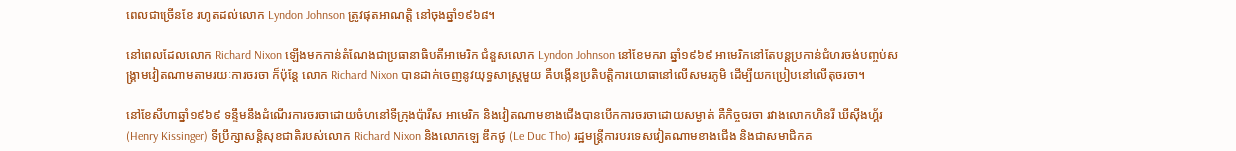ពេលជាច្រើនខែ រហូតដល់លោក Lyndon Johnson ត្រូវផុតអាណត្តិ នៅចុងឆ្នាំ១៩៦៨។

នៅពេលដែលលោក Richard Nixon ឡើងមកកាន់តំណែងជាប្រធានាធិបតីអាមេរិក ជំនួសលោក Lyndon Johnson នៅខែមករា ឆ្នាំ១៩៦៩ អាមេរិកនៅតែបន្តប្រកាន់ជំហរចង់បញ្ចប់សង្រ្គាមវៀតណាមតាមរយៈការចរចា ក៏ប៉ុន្តែ លោក Richard Nixon បានដាក់ចេញនូវយុទ្ធសាស្រ្តមួយ គឺបង្កើនប្រតិបត្តិការយោធានៅលើសមរភូមិ ដើម្បីយកប្រៀបនៅលើតុចរចា។

នៅខែសីហាឆ្នាំ១៩៦៩ ទន្ទឹមនឹងដំណើរការចរចាដោយចំហនៅទីក្រុងប៉ារីស អាមេរិក និងវៀតណាមខាងជើងបានបើកការចរចាដោយសម្ងាត់ គឺកិច្ចចរចា រវាងលោកហិនរី ឃីស៊ីងហ្គ័រ (Henry Kissinger) ទីប្រឹក្សាសន្តិសុខជាតិរបស់លោក Richard Nixon និងលោកឡេ ឌឹកថូ (Le Duc Tho) រដ្ឋមន្រ្តីការបរទេសវៀតណាមខាងជើង និងជាសមាជិកគ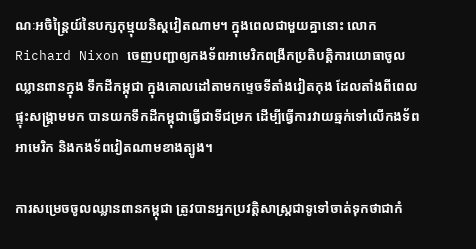ណៈអចិន្រ្តៃយ៍នៃបក្សកុម្មុយនិស្តវៀតណាម។ ក្នុងពេលជាមួយគ្នានោះ លោក Richard Nixon ចេញបញ្ជាឲ្យកងទ័ពអាមេរិកពង្រីកប្រតិបត្តិការយោធាចូលឈ្លានពានក្នុង ទឹកដីកម្ពុជា ក្នុងគោលដៅតាមកម្ទេចទីតាំងវៀតកុង ដែលតាំងពីពេលផ្ទុះសង្រ្គាមមក បានយកទឹកដីកម្ពុជាធ្វើជាទីជម្រក ដើម្បីធ្វើការវាយឆ្មក់ទៅលើកងទ័ពអាមេរិក និងកងទ័ពវៀតណាមខាងត្បូង។

ការសម្រេចចូលឈ្លានពានកម្ពុជា ត្រូវបានអ្នកប្រវត្តិសាស្រ្តជាទូទៅចាត់ទុកថាជាកំ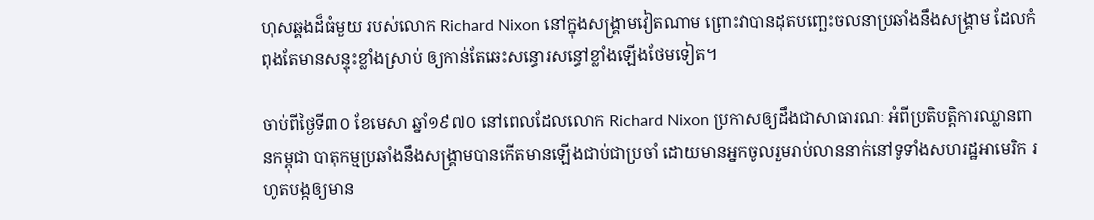ហុសឆ្គងដ៏ធំមួយ របស់លោក Richard Nixon នៅក្នុងសង្រ្គាមវៀតណាម ព្រោះវាបានដុតបញ្ឆេះចលនាប្រឆាំងនឹងសង្រ្គាម ដែលកំពុងតែមានសន្ទុះខ្លាំងស្រាប់ ឲ្យកាន់តែឆេះសន្ធោរសន្ធៅខ្លាំងឡើងថែមទៀត។

ចាប់ពីថ្ងៃទី៣០ ខែមេសា ឆ្នាំ១៩៧០ នៅពេលដែលលោក Richard Nixon ប្រកាសឲ្យដឹងជាសាធារណៈ អំពីប្រតិបត្តិការឈ្លានពានកម្ពុជា បាតុកម្មប្រឆាំងនឹងសង្រ្គាមបានកើតមានឡើងជាប់ជាប្រចាំ ដោយមានអ្នកចូលរួមរាប់លាននាក់នៅទូទាំងសហរដ្ឋអាមេរិក រហូតបង្កឲ្យមាន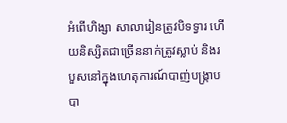អំពើហិង្សា សាលារៀនត្រូវបិទទ្វារ ហើយនិស្សិតជាច្រើននាក់ត្រូវស្លាប់ និងរបួសនៅក្នុងហេតុការណ៍បាញ់បង្រ្កាបបា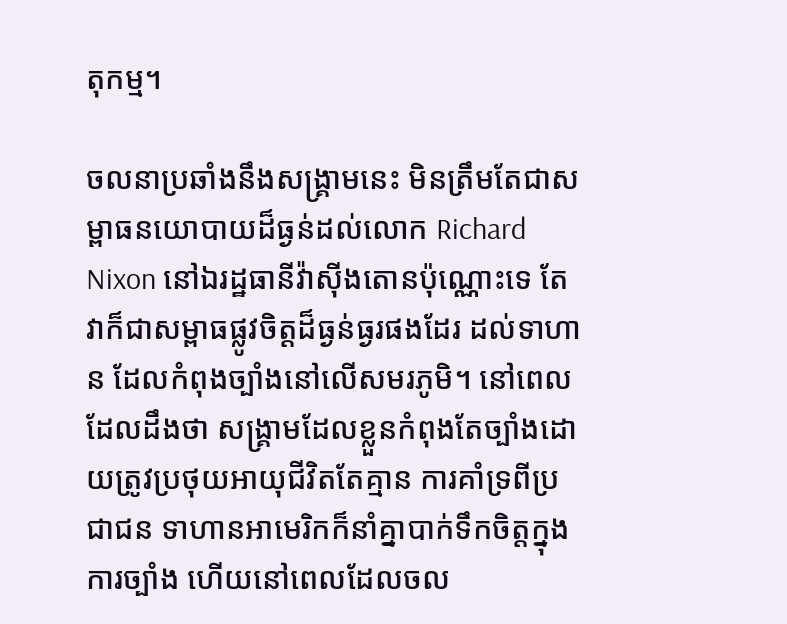តុកម្ម។

ចលនាប្រឆាំងនឹងសង្រ្គាមនេះ មិនត្រឹមតែជាសម្ពាធនយោបាយដ៏ធ្ងន់ដល់លោក Richard Nixon នៅឯរដ្ឋធានីវ៉ាស៊ីងតោនប៉ុណ្ណោះទេ តែវាក៏ជាសម្ពាធផ្លូវចិត្តដ៏ធ្ងន់ធ្ងរផងដែរ ដល់ទាហាន ដែលកំពុងច្បាំងនៅលើសមរភូមិ។ នៅពេលដែលដឹងថា សង្រ្គាមដែលខ្លួនកំពុងតែច្បាំងដោយត្រូវប្រថុយអាយុជីវិតតែគ្មាន ការគាំទ្រពីប្រជាជន ទាហានអាមេរិកក៏នាំគ្នាបាក់ទឹកចិត្តក្នុងការច្បាំង ហើយនៅពេលដែលចល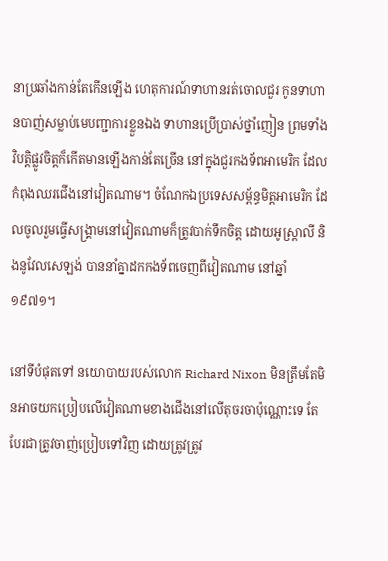នាប្រឆាំងកាន់តែកើនឡើង ហេតុការណ៍ទាហានរត់ចោលជួរ កូនទាហានបាញ់សម្លាប់មេបញ្ជាការខ្លួនឯង ទាហានប្រើប្រាស់ថ្នាំញៀន ព្រមទាំងវិបត្តិផ្លូវចិត្តក៏កើតមានឡើងកាន់តែច្រើន នៅក្នុងជួរកងទ័ពអាមេរិក ដែលកំពុងឈរជើងនៅវៀតណាម។ ចំណែកឯប្រទេសសម្ព័ន្ធមិត្តអាមេរិក ដែលចូលរួមធ្វើសង្រ្គាមនៅវៀតណាមក៏ត្រូវបាក់ទឹកចិត្ត ដោយអូស្រ្តាលី និងនូវែលសេឡង់ បាននាំគ្នាដកកងទ័ពចេញពីវៀតណាម នៅឆ្នាំ១៩៧១។

នៅទីបំផុតទៅ នយោបាយរបស់លោក Richard Nixon មិនត្រឹមតែមិនអាចយកប្រៀបលើវៀតណាមខាងជើងនៅលើតុចរចាប៉ុណ្ណោះទេ តែបែរជាត្រូវចាញ់ប្រៀបទៅវិញ ដោយត្រូវត្រូវ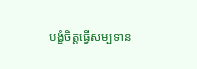បង្ខំចិត្តធ្វើសម្បទាន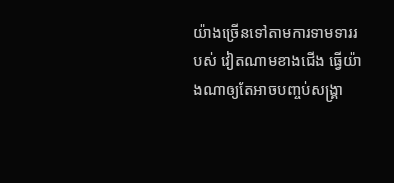យ៉ាងច្រើនទៅតាមការទាមទាររបស់ វៀតណាមខាងជើង ធ្វើយ៉ាងណាឲ្យតែអាចបញ្ចប់សង្រ្គា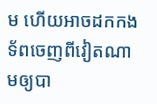ម ហើយអាចដកកងទ័ពចេញពីវៀតណាមឲ្យបា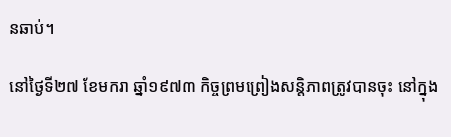នឆាប់។

នៅថ្ងៃទី២៧ ខែមករា ឆ្នាំ១៩៧៣ កិច្ចព្រមព្រៀងសន្តិភាពត្រូវបានចុះ នៅក្នុង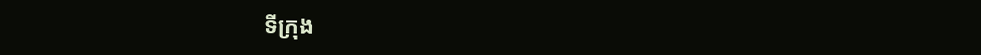ទីក្រុង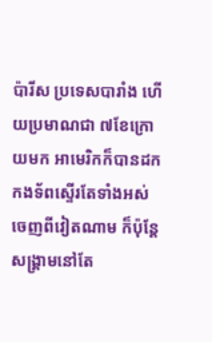ប៉ារីស ប្រទេសបារាំង ហើយប្រមាណជា ៧ខែក្រោយមក អាមេរិកក៏បានដកកងទ័ពស្ទើរតែទាំងអស់ចេញពីវៀតណាម ក៏ប៉ុន្តែ សង្រ្គាមនៅតែ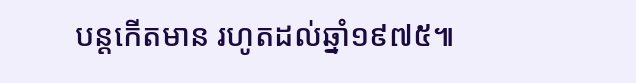បន្តកើតមាន រហូតដល់ឆ្នាំ១៩៧៥៕